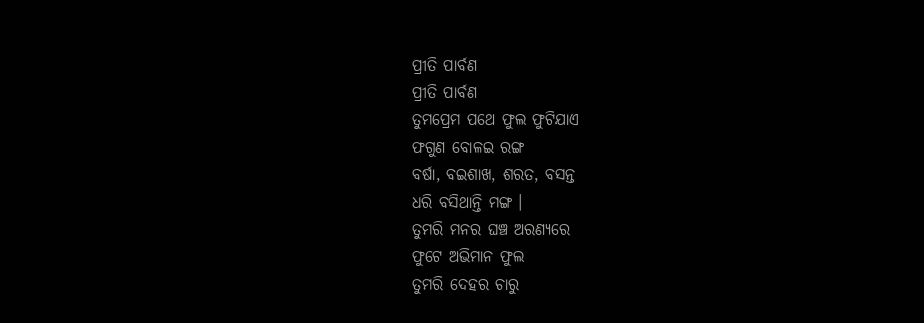ପ୍ରୀତି ପାର୍ବଣ
ପ୍ରୀତି ପାର୍ବଣ
ତୁମପ୍ରେମ ପଥେ ଫୁଲ ଫୁଟିଯାଏ
ଫଗୁଣ ବୋଳଇ ରଙ୍ଗ
ବର୍ଷା, ବଇଶାଖ, ଶରତ, ବସନ୍ତ
ଧରି ବସିଥାନ୍ତି ମଙ୍ଗ ।
ତୁମରି ମନର ଘଞ୍ଚ ଅରଣ୍ୟରେ
ଫୁଟେ ଅଭିମାନ ଫୁଲ
ତୁମରି ଦେହର ଚାରୁ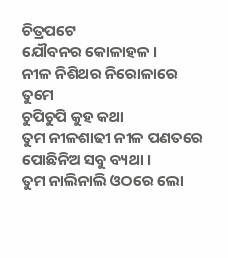ଚିତ୍ରପଟେ
ଯୌବନର କୋଳାହଳ ।
ନୀଳ ନିଶିଥର ନିରୋଳାରେ ତୁମେ
ଚୁପିଚୁପି କୁହ କଥା
ତୁମ ନୀଳଶାଢୀ ନୀଳ ପଣତରେ
ପୋଛିନିଅ ସବୁ ବ୍ୟଥା ।
ତୁମ ନାଲିନାଲି ଓଠରେ ଲୋ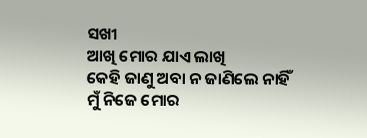ସଖୀ
ଆଖି ମୋର ଯାଏ ଲାଖି
କେହି ଜାଣୁ ଅବା ନ ଜାଣିଲେ ନାହିଁ
ମୁଁ ନିଜେ ମୋର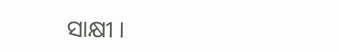ସାକ୍ଷୀ ।